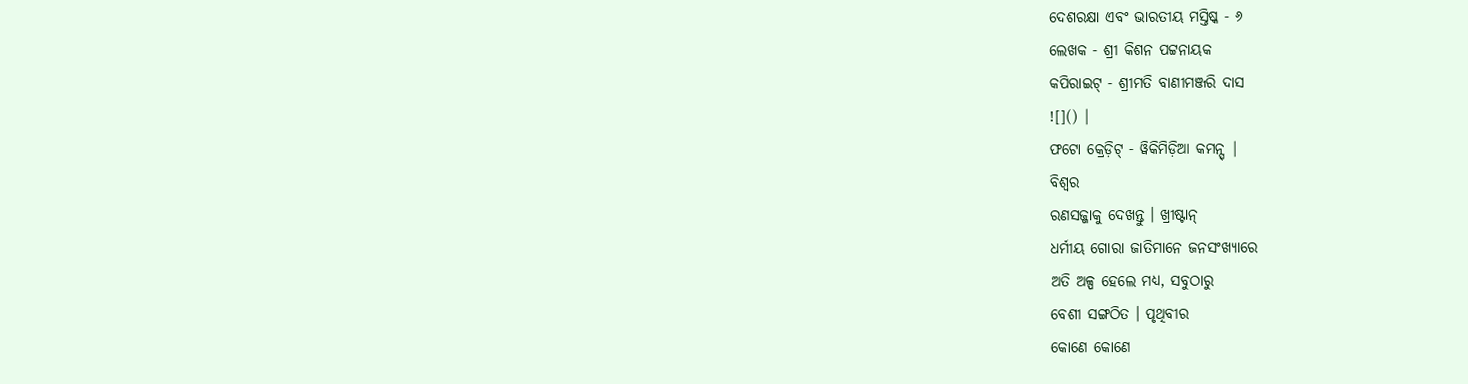ଦେଶରକ୍ଷା ଏବଂ ଭାରତୀୟ ମସ୍ତିଷ୍କ - ୬
ଲେଖକ - ଶ୍ରୀ କିଶନ ପଟ୍ଟନାୟକ
କପିରାଇଟ୍ - ଶ୍ରୀମତି ବାଣୀମଞ୍ଜରି ଦାସ
![]() |
ଫଟୋ କ୍ରେଡ଼ିଟ୍ - ୱିକିମିଡ଼ିଆ କମନ୍ସ୍ |
ବିଶ୍ୱର
ରଣସଜ୍ଜାକୁ ଦେଖନ୍ତୁ । ଖ୍ରୀଷ୍ଟାନ୍
ଧର୍ମୀୟ ଗୋରା ଜାତିମାନେ ଜନସଂଖ୍ୟାରେ
ଅତି ଅଳ୍ପ ହେଲେ ମଧ୍ୟ, ସବୁଠାରୁ
ବେଶୀ ସଙ୍ଗଠିତ । ପୃଥିବୀର
କୋଣେ କୋଣେ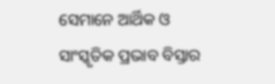ସେମାନେ ଆର୍ଥିକ ଓ
ସାଂସ୍କୃତିକ ପ୍ରଭାବ ବିସ୍ତାର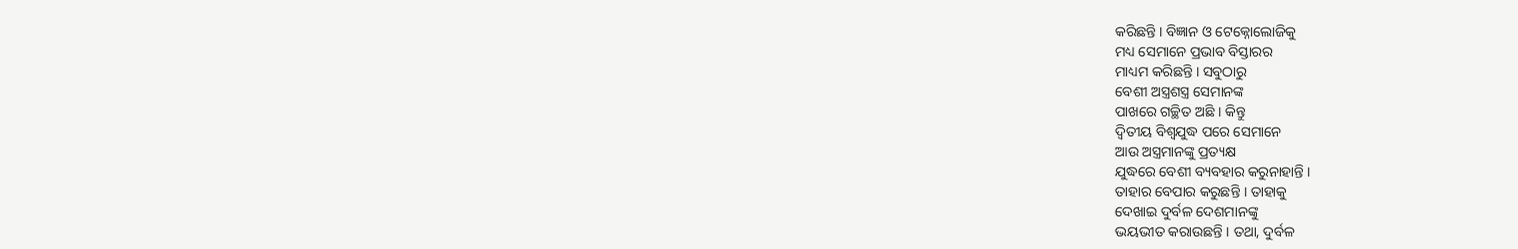କରିଛନ୍ତି । ବିଜ୍ଞାନ ଓ ଟେକ୍ନୋଲୋଜିକୁ
ମଧ୍ୟ ସେମାନେ ପ୍ରଭାବ ବିସ୍ତାରର
ମାଧ୍ୟମ କରିଛନ୍ତି । ସବୁଠାରୁ
ବେଶୀ ଅସ୍ତ୍ରଶସ୍ତ୍ର ସେମାନଙ୍କ
ପାଖରେ ଗଚ୍ଛିତ ଅଛି । କିନ୍ତୁ
ଦ୍ୱିତୀୟ ବିଶ୍ୱଯୁଦ୍ଧ ପରେ ସେମାନେ
ଆଉ ଅସ୍ତ୍ରମାନଙ୍କୁ ପ୍ରତ୍ୟକ୍ଷ
ଯୁଦ୍ଧରେ ବେଶୀ ବ୍ୟବହାର କରୁନାହାନ୍ତି ।
ତାହାର ବେପାର କରୁଛନ୍ତି । ତାହାକୁ
ଦେଖାଇ ଦୁର୍ବଳ ଦେଶମାନଙ୍କୁ
ଭୟଭୀତ କରାଉଛନ୍ତି । ତଥା, ଦୁର୍ବଳ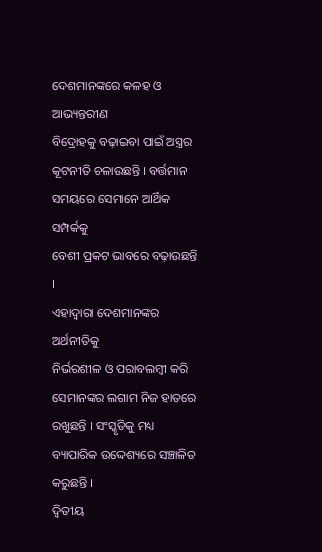ଦେଶମାନଙ୍କରେ କଳହ ଓ ଆଭ୍ୟନ୍ତରୀଣ
ବିଦ୍ରୋହକୁ ବଢ଼ାଇବା ପାଇଁ ଅସ୍ତ୍ରର
କୂଟନୀତି ଚଳାଉଛନ୍ତି । ବର୍ତ୍ତମାନ
ସମୟରେ ସେମାନେ ଆର୍ଥିକ ସମ୍ପର୍କକୁ
ବେଶୀ ପ୍ରକଟ ଭାବରେ ବଢ଼ାଉଛନ୍ତି ।
ଏହାଦ୍ୱାରା ଦେଶମାନଙ୍କର ଅର୍ଥନୀତିକୁ
ନିର୍ଭରଶୀଳ ଓ ପରାବଲମ୍ବୀ କରି
ସେମାନଙ୍କର ଲଗାମ ନିଜ ହାତରେ
ରଖୁଛନ୍ତି । ସଂସ୍କୃତିକୁ ମଧ୍ୟ
ବ୍ୟାପାରିକ ଉଦ୍ଦେଶ୍ୟରେ ସଞ୍ଚାଳିତ
କରୁଛନ୍ତି ।
ଦ୍ୱିତୀୟ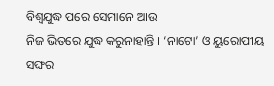ବିଶ୍ୱଯୁଦ୍ଧ ପରେ ସେମାନେ ଆଉ
ନିଜ ଭିତରେ ଯୁଦ୍ଧ କରୁନାହାନ୍ତି । ‘ନାଟୋ’ ଓ ୟୁରୋପୀୟ ସଙ୍ଘର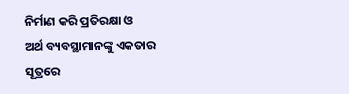ନିର୍ମାଣ କରି ପ୍ରତିରକ୍ଷା ଓ
ଅର୍ଥ ବ୍ୟବସ୍ଥାମାନଙ୍କୁ ଏକତାର
ସୂତ୍ରରେ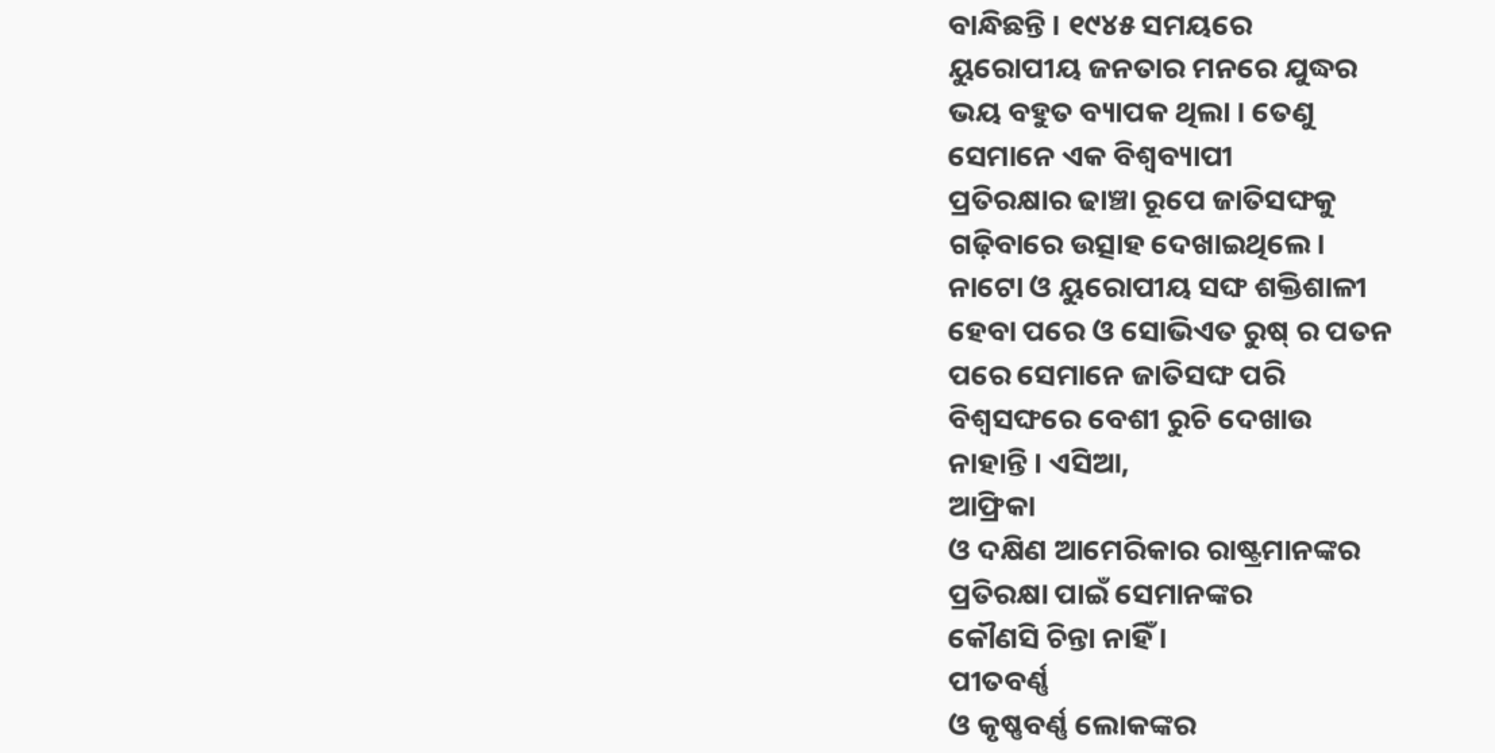ବାନ୍ଧିଛନ୍ତି । ୧୯୪୫ ସମୟରେ
ୟୁରୋପୀୟ ଜନତାର ମନରେ ଯୁଦ୍ଧର
ଭୟ ବହୁତ ବ୍ୟାପକ ଥିଲା । ତେଣୁ
ସେମାନେ ଏକ ବିଶ୍ୱବ୍ୟାପୀ
ପ୍ରତିରକ୍ଷାର ଢାଞ୍ଚା ରୂପେ ଜାତିସଙ୍ଘକୁ
ଗଢ଼ିବାରେ ଉତ୍ସାହ ଦେଖାଇଥିଲେ।
ନାଟୋ ଓ ୟୁରୋପୀୟ ସଙ୍ଘ ଶକ୍ତିଶାଳୀ
ହେବା ପରେ ଓ ସୋଭିଏତ ରୁଷ୍ ର ପତନ
ପରେ ସେମାନେ ଜାତିସଙ୍ଘ ପରି
ବିଶ୍ୱସଙ୍ଘରେ ବେଶୀ ରୁଚି ଦେଖାଉ
ନାହାନ୍ତି । ଏସିଆ,
ଆଫ୍ରିକା
ଓ ଦକ୍ଷିଣ ଆମେରିକାର ରାଷ୍ଟ୍ରମାନଙ୍କର
ପ୍ରତିରକ୍ଷା ପାଇଁ ସେମାନଙ୍କର
କୌଣସି ଚିନ୍ତା ନାହିଁ ।
ପୀତବର୍ଣ୍ଣ
ଓ କୃଷ୍ଣବର୍ଣ୍ଣ ଲୋକଙ୍କର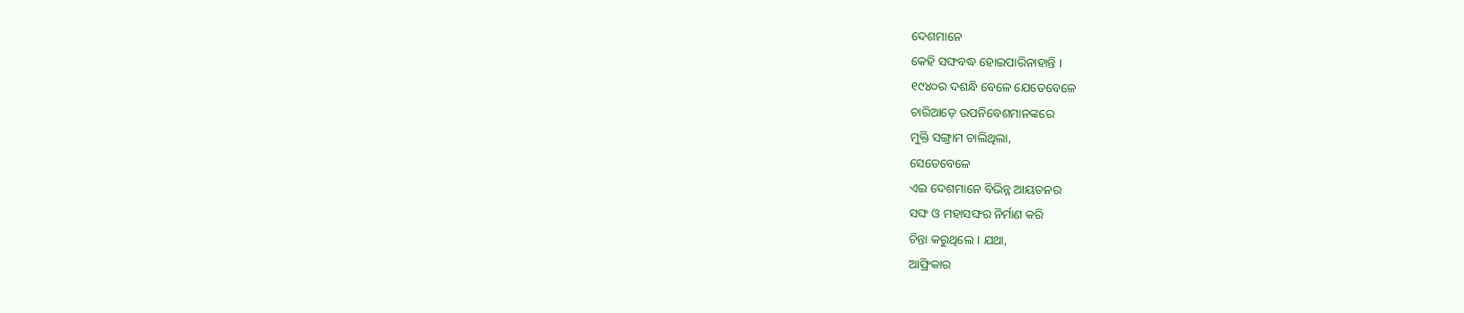ଦେଶମାନେ
କେହି ସଙ୍ଘବଦ୍ଧ ହୋଇପାରିନାହାନ୍ତି ।
୧୯୪୦ର ଦଶନ୍ଧି ବେଳେ ଯେତେବେଳେ
ଚାରିଆଡ଼େ ଉପନିବେଶମାନଙ୍କରେ
ମୁକ୍ତି ସଙ୍ଗ୍ରାମ ଚାଲିଥିଲା,
ସେତେବେଳେ
ଏଇ ଦେଶମାନେ ବିଭିନ୍ନ ଆୟତନର
ସଙ୍ଘ ଓ ମହାସଙ୍ଘର ନିର୍ମାଣ କରି
ଚିନ୍ତା କରୁଥିଲେ । ଯଥା,
ଆଫ୍ରିକାର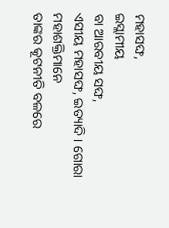ମହାସଙ୍ଘ,
ଇସ୍ଲାମୀୟ
ବା ଆରବୀୟ ସଙ୍ଘ,
ଏସୀୟ ମହାସଙ୍ଘ, ଇତ୍ୟାଦି । ଗୋରା ମହାଶକ୍ତିମାନେ
ତାଙ୍କର କୂଟନୀତି ବଳରେ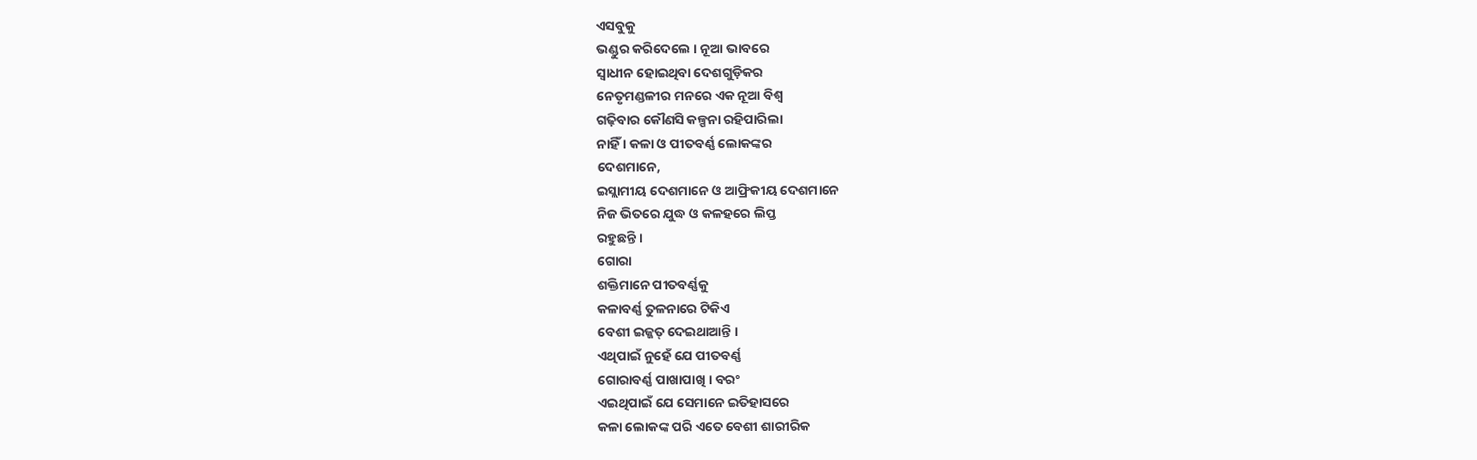ଏସବୁକୁ
ଭଣ୍ଡୁର କରିଦେଲେ । ନୂଆ ଭାବରେ
ସ୍ୱାଧୀନ ହୋଇଥିବା ଦେଶଗୁଡ଼ିକର
ନେତୃମଣ୍ଡଳୀର ମନରେ ଏକ ନୂଆ ବିଶ୍ୱ
ଗଢ଼ିବାର କୌଣସି କଳ୍ପନା ରହିପାରିଲା
ନାହିଁ । କଳା ଓ ପୀତବର୍ଣ୍ଣ ଲୋକଙ୍କର
ଦେଶମାନେ,
ଇସ୍ଲାମୀୟ ଦେଶମାନେ ଓ ଆଫ୍ରିକୀୟ ଦେଶମାନେ
ନିଜ ଭିତରେ ଯୁଦ୍ଧ ଓ କଳହରେ ଲିପ୍ତ
ରହୁଛନ୍ତି ।
ଗୋରା
ଶକ୍ତିମାନେ ପୀତବର୍ଣ୍ଣକୁ
କଳାବର୍ଣ୍ଣ ତୁଳନାରେ ଟିକିଏ
ବେଶୀ ଇଜ୍ଜତ୍ ଦେଇଥାଆନ୍ତି ।
ଏଥିପାଇଁ ନୁହେଁ ଯେ ପୀତବର୍ଣ୍ଣ
ଗୋରାବର୍ଣ୍ଣ ପାଖାପାଖି । ବରଂ
ଏଇଥିପାଇଁ ଯେ ସେମାନେ ଇତିହାସରେ
କଳା ଲୋକଙ୍କ ପରି ଏତେ ବେଶୀ ଶାରୀରିକ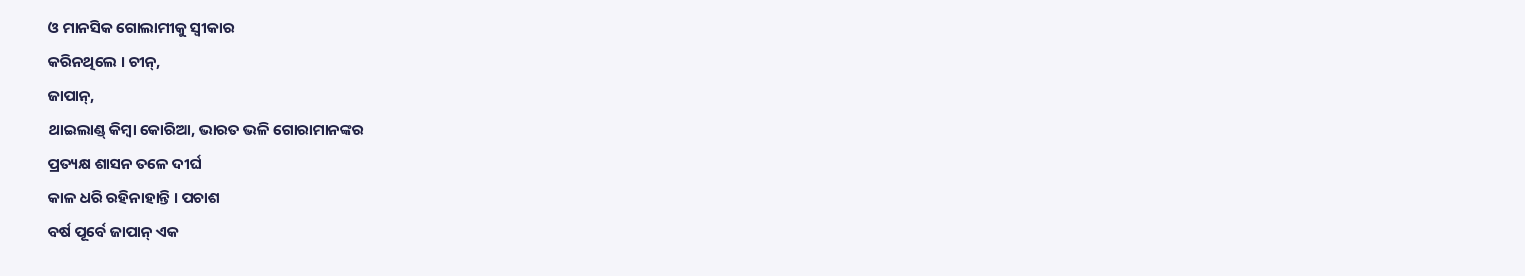ଓ ମାନସିକ ଗୋଲାମୀକୁ ସ୍ୱୀକାର
କରିନଥିଲେ । ଚୀନ୍,
ଜାପାନ୍,
ଥାଇଲାଣ୍ଡ୍ କିମ୍ବା କୋରିଆ, ଭାରତ ଭଳି ଗୋରାମାନଙ୍କର
ପ୍ରତ୍ୟକ୍ଷ ଶାସନ ତଳେ ଦୀର୍ଘ
କାଳ ଧରି ରହିନାହାନ୍ତି । ପଚାଶ
ବର୍ଷ ପୂର୍ବେ ଜାପାନ୍ ଏକ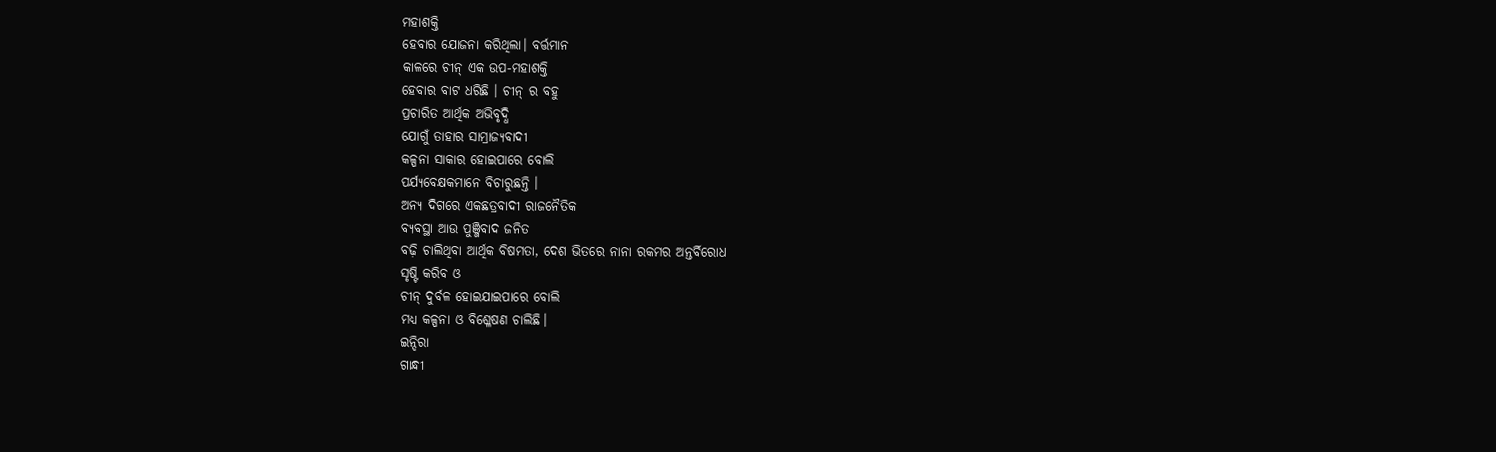ମହାଶକ୍ତି
ହେବାର ଯୋଜନା କରିଥିଲା। ବର୍ତ୍ତମାନ
କାଳରେ ଚୀନ୍ ଏକ ଉପ-ମହାଶକ୍ତି
ହେବାର ବାଟ ଧରିଛି । ଚୀନ୍ ର ବହୁ
ପ୍ରଚାରିତ ଆର୍ଥିକ ଅଭିବୃଦ୍ଧି
ଯୋଗୁଁ ତାହାର ସାମ୍ରାଜ୍ୟବାଦୀ
କଳ୍ପନା ସାକାର ହୋଇପାରେ ବୋଲି
ପର୍ଯ୍ୟବେକ୍ଷକମାନେ ବିଚାରୁଛନ୍ତି ।
ଅନ୍ୟ ଦିଗରେ ଏକଛତ୍ରବାଦୀ ରାଜନୈତିକ
ବ୍ୟବସ୍ଥା ଆଉ ପୁଞ୍ଜିବାଦ ଜନିତ
ବଢ଼ି ଚାଲିଥିବା ଆର୍ଥିକ ବିଷମତା, ଦେଶ ଭିତରେ ନାନା ରକମର ଅନ୍ତର୍ବିରୋଧ
ସୃଷ୍ଟି କରିବ ଓ
ଚୀନ୍ ଦୁର୍ବଳ ହୋଇଯାଇପାରେ ବୋଲି
ମଧ୍ୟ କଳ୍ପନା ଓ ବିଶ୍ଳେଷଣ ଚାଲିଛି।
ଇନ୍ଦିରା
ଗାନ୍ଧୀ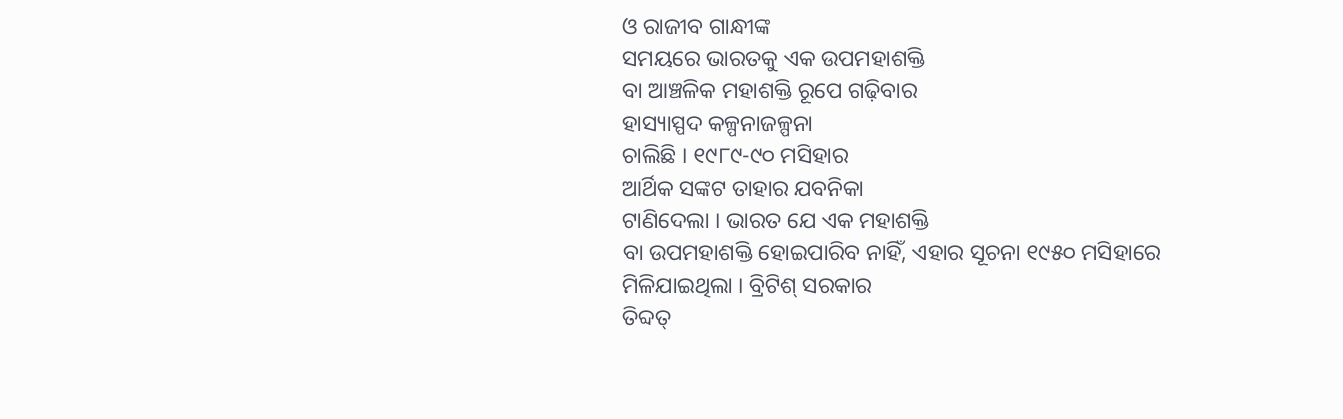ଓ ରାଜୀବ ଗାନ୍ଧୀଙ୍କ
ସମୟରେ ଭାରତକୁ ଏକ ଉପମହାଶକ୍ତି
ବା ଆଞ୍ଚଳିକ ମହାଶକ୍ତି ରୂପେ ଗଢ଼ିବାର
ହାସ୍ୟାସ୍ପଦ କଳ୍ପନାଜଳ୍ପନା
ଚାଲିଛି । ୧୯୮୯-୯୦ ମସିହାର
ଆର୍ଥିକ ସଙ୍କଟ ତାହାର ଯବନିକା
ଟାଣିଦେଲା । ଭାରତ ଯେ ଏକ ମହାଶକ୍ତି
ବା ଉପମହାଶକ୍ତି ହୋଇପାରିବ ନାହିଁ, ଏହାର ସୂଚନା ୧୯୫୦ ମସିହାରେ
ମିଳିଯାଇଥିଲା । ବ୍ରିଟିଶ୍ ସରକାର
ତିବ୍ଦତ୍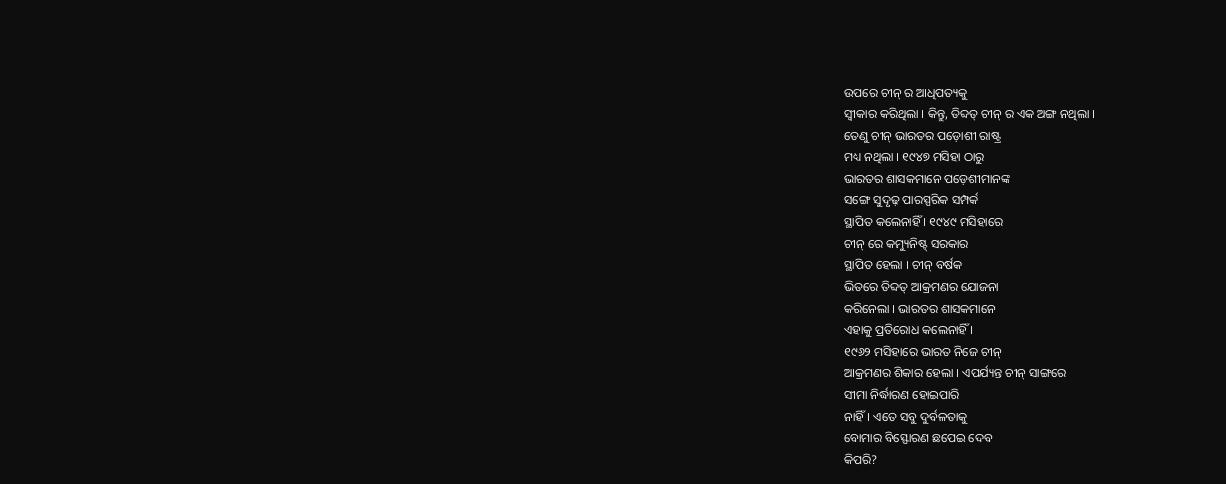ଉପରେ ଚୀନ୍ ର ଆଧିପତ୍ୟକୁ
ସ୍ୱୀକାର କରିଥିଲା । କିନ୍ତୁ, ତିବ୍ଦତ୍ ଚୀନ୍ ର ଏକ ଅଙ୍ଗ ନଥିଲା ।
ତେଣୁ ଚୀନ୍ ଭାରତର ପଡ଼ୋଶୀ ରାଷ୍ଟ୍ର
ମଧ୍ୟ ନଥିଲା । ୧୯୪୭ ମସିହା ଠାରୁ
ଭାରତର ଶାସକମାନେ ପଡ଼େଶୀମାନଙ୍କ
ସଙ୍ଗେ ସୁଦୃଢ଼ ପାରସ୍ପରିକ ସମ୍ପର୍କ
ସ୍ଥାପିତ କଲେନାହିଁ । ୧୯୪୯ ମସିହାରେ
ଚୀନ୍ ରେ କମ୍ୟୁନିଷ୍ଟ୍ ସରକାର
ସ୍ଥାପିତ ହେଲା । ଚୀନ୍ ବର୍ଷକ
ଭିତରେ ତିବ୍ଦତ୍ ଆକ୍ରମଣର ଯୋଜନା
କରିନେଲା । ଭାରତର ଶାସକମାନେ
ଏହାକୁ ପ୍ରତିରୋଧ କଲେନାହିଁ ।
୧୯୬୨ ମସିହାରେ ଭାରତ ନିଜେ ଚୀନ୍
ଆକ୍ରମଣର ଶିକାର ହେଲା । ଏପର୍ଯ୍ୟନ୍ତ ଚୀନ୍ ସାଙ୍ଗରେ
ସୀମା ନିର୍ଦ୍ଧାରଣ ହୋଇପାରି
ନାହିଁ। ଏତେ ସବୁ ଦୁର୍ବଳତାକୁ
ବୋମାର ବିସ୍ଫୋରଣ ଛପେଇ ଦେବ
କିପରି?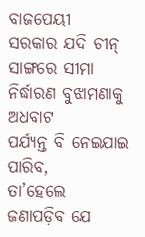ବାଜପେୟୀ
ସରକାର ଯଦି ଚୀନ୍ ସାଙ୍ଗରେ ସୀମା
ନିର୍ଦ୍ଧାରଣ ବୁଝାମଣାକୁ ଅଧବାଟ
ପର୍ଯ୍ୟନ୍ତ ବି ନେଇଯାଇ ପାରିବ,
ତା’ହେଲେ
ଜଣାପଡ଼ିବ ଯେ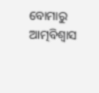ବୋମାରୁ ଆତ୍ମବିଶ୍ୱାସ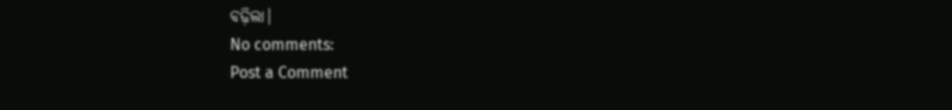ବଢ଼ିଲା।
No comments:
Post a Comment